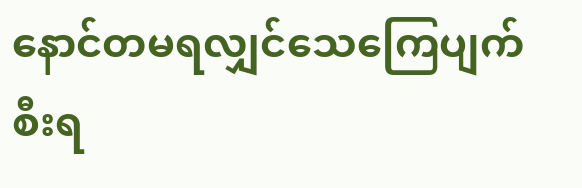နောင်တမရလျှင်သေကြေပျက်စီးရ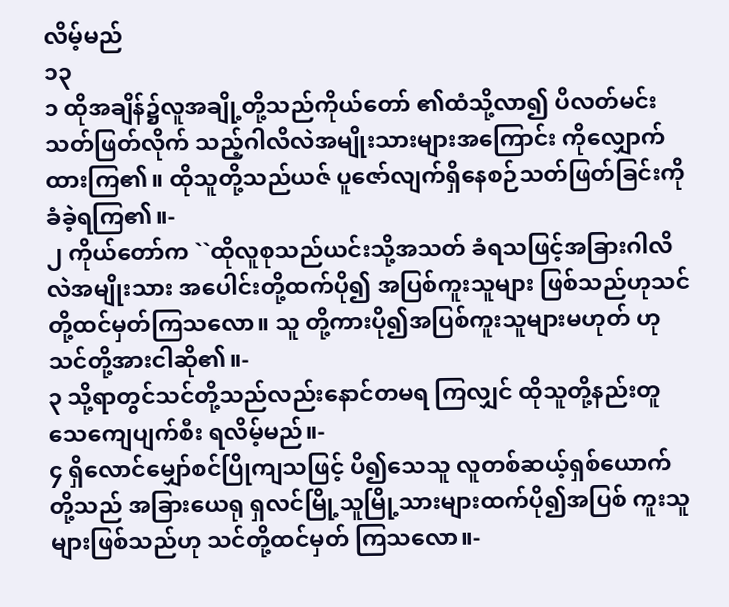လိမ့်မည်
၁၃
၁ ထိုအချိန်၌လူအချို့တို့သည်ကိုယ်တော် ၏ထံသို့လာ၍ ပိလတ်မင်းသတ်ဖြတ်လိုက် သည့်ဂါလိလဲအမျိုးသားများအကြောင်း ကိုလျှောက်ထားကြ၏။ ထိုသူတို့သည်ယဇ် ပူဇော်လျက်ရှိနေစဉ်သတ်ဖြတ်ခြင်းကို ခံခဲ့ရကြ၏။-
၂ ကိုယ်တော်က ``ထိုလူစုသည်ယင်းသို့အသတ် ခံရသဖြင့်အခြားဂါလိလဲအမျိုးသား အပေါင်းတို့ထက်ပို၍ အပြစ်ကူးသူများ ဖြစ်သည်ဟုသင်တို့ထင်မှတ်ကြသလော။ သူ တို့ကားပို၍အပြစ်ကူးသူများမဟုတ် ဟုသင်တို့အားငါဆို၏။-
၃ သို့ရာတွင်သင်တို့သည်လည်းနောင်တမရ ကြလျှင် ထိုသူတို့နည်းတူသေကျေပျက်စီး ရလိမ့်မည်။-
၄ ရှိလောင်မျှော်စင်ပြိုကျသဖြင့် ပိ၍သေသူ လူတစ်ဆယ့်ရှစ်ယောက်တို့သည် အခြားယေရု ရှလင်မြို့သူမြို့သားများထက်ပို၍အပြစ် ကူးသူများဖြစ်သည်ဟု သင်တို့ထင်မှတ် ကြသလော။-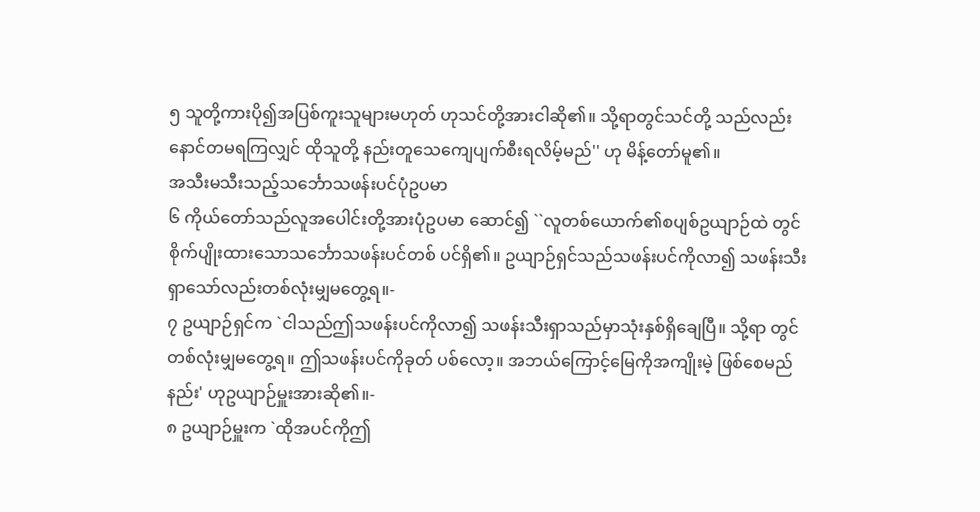၅ သူတို့ကားပို၍အပြစ်ကူးသူများမဟုတ် ဟုသင်တို့အားငါဆို၏။ သို့ရာတွင်သင်တို့ သည်လည်းနောင်တမရကြလျှင် ထိုသူတို့ နည်းတူသေကျေပျက်စီးရလိမ့်မည်'' ဟု မိန့်တော်မူ၏။
အသီးမသီးသည့်သင်္ဘောသဖန်းပင်ပုံဥပမာ
၆ ကိုယ်တော်သည်လူအပေါင်းတို့အားပုံဥပမာ ဆောင်၍ ``လူတစ်ယောက်၏စပျစ်ဥယျာဉ်ထဲ တွင် စိုက်ပျိုးထားသောသင်္ဘောသဖန်းပင်တစ် ပင်ရှိ၏။ ဥယျာဉ်ရှင်သည်သဖန်းပင်ကိုလာ၍ သဖန်းသီးရှာသော်လည်းတစ်လုံးမျှမတွေ့ရ။-
၇ ဥယျာဉ်ရှင်က `ငါသည်ဤသဖန်းပင်ကိုလာ၍ သဖန်းသီးရှာသည်မှာသုံးနှစ်ရှိချေပြီ။ သို့ရာ တွင်တစ်လုံးမျှမတွေ့ရ။ ဤသဖန်းပင်ကိုခုတ် ပစ်လော့။ အဘယ်ကြောင့်မြေကိုအကျိုးမဲ့ ဖြစ်စေမည်နည်း' ဟုဥယျာဉ်မှူးအားဆို၏။-
၈ ဥယျာဉ်မှူးက `ထိုအပင်ကိုဤ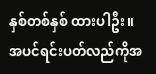နှစ်တစ်နှစ် ထားပါဦး။ အပင်ရင်းပတ်လည်ကိုအ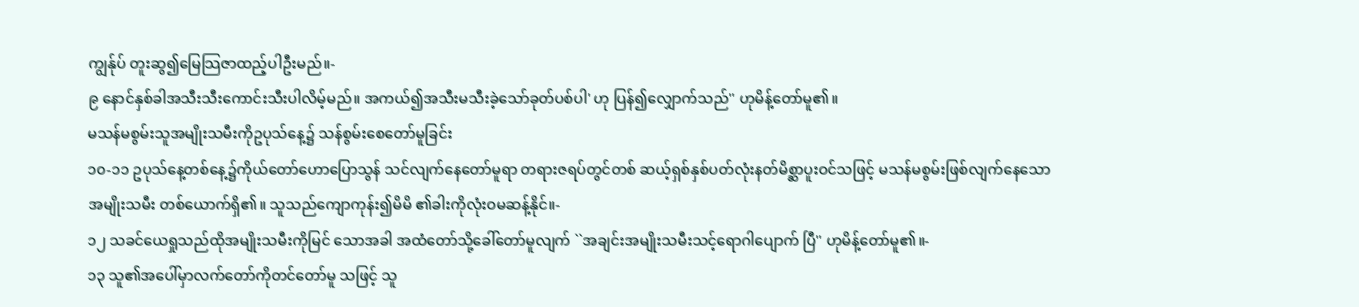ကျွန်ုပ် တူးဆွ၍မြေသြဇာထည့်ပါဦးမည်။-
၉ နောင်နှစ်ခါအသီးသီးကောင်းသီးပါလိမ့်မည်။ အကယ်၍အသီးမသီးခဲ့သော်ခုတ်ပစ်ပါ' ဟု ပြန်၍လျှောက်သည်'' ဟုမိန့်တော်မူ၏။
မသန်မစွမ်းသူအမျိုးသမီးကိုဥပုသ်နေ့၌ သန်စွမ်းစေတော်မူခြင်း
၁၀-၁၁ ဥပုသ်နေ့တစ်နေ့၌ကိုယ်တော်ဟောပြောသွန် သင်လျက်နေတော်မူရာ တရားဇရပ်တွင်တစ် ဆယ့်ရှစ်နှစ်ပတ်လုံးနတ်မိစ္ဆာပူးဝင်သဖြင့် မသန်မစွမ်းဖြစ်လျက်နေသောအမျိုးသမီး တစ်ယောက်ရှိ၏။ သူသည်ကျောကုန်း၍မိမိ ၏ခါးကိုလုံးဝမဆန့်နိုင်။-
၁၂ သခင်ယေရှုသည်ထိုအမျိုးသမီးကိုမြင် သောအခါ အထံတော်သို့ခေါ်တော်မူလျက် ``အချင်းအမျိုးသမီးသင့်ရောဂါပျောက် ပြီ'' ဟုမိန့်တော်မူ၏။-
၁၃ သူ၏အပေါ်မှာလက်တော်ကိုတင်တော်မူ သဖြင့် သူ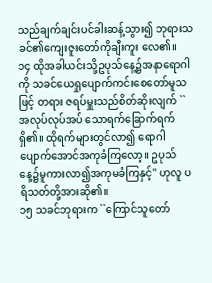သည်ချက်ချင်းပင်ခါးဆန့်သွား၍ ဘုရားသခင်၏ကျေးဇူးတော်ကိုချီးကူး လေ၏။
၁၄ ထိုအခါယင်းသို့ဥပုသ်နေ့၌အနာရောဂါကို သခင်ယေရှုပျောက်ကင်းစေတော်မူသဖြင့် တရား ဇရပ်မှူးသည်စိတ်ဆိုးလျက် ``အလုပ်လုပ်အပ် သောရက်ခြောက်ရက်ရှိ၏။ ထိုရက်များတွင်လာ၍ ရောဂါပျောက်အောင်အကုခံကြလော့။ ဥပုသ် နေ့၌မူကားလာ၍အကုမခံကြနှင့်'' ဟုလူ ပရိသတ်တို့အားဆို၏။
၁၅ သခင်ဘုရားက ``ကြောင်သူတော်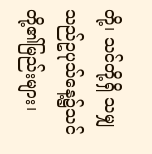တို့၊ သင်တို့ရှိ သမျှသည်ဥပုသ်နေ့၌သင်တို့၏မြည်းများ၊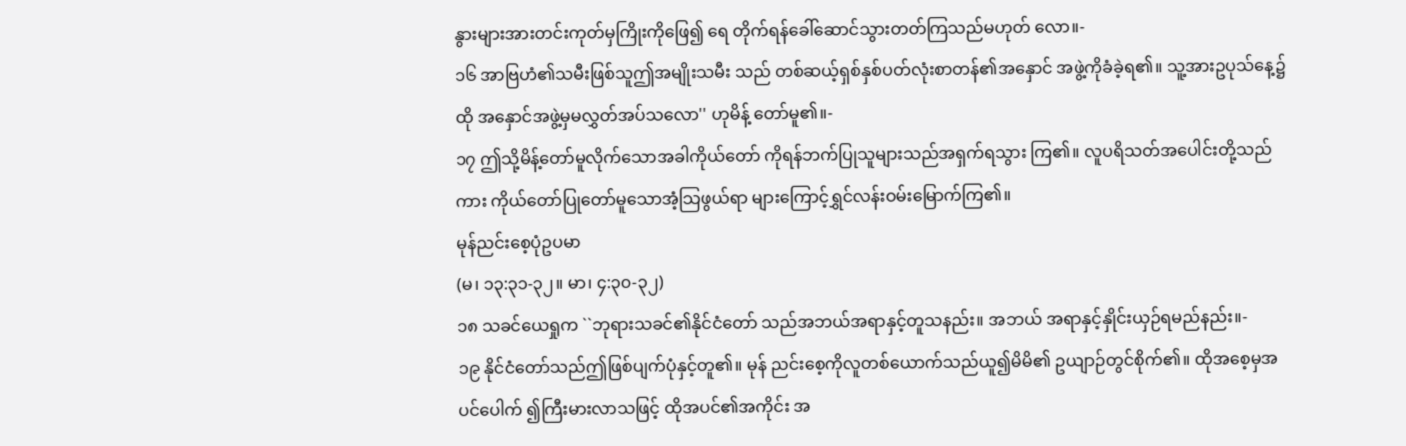နွားများအားတင်းကုတ်မှကြိုးကိုဖြေ၍ ရေ တိုက်ရန်ခေါ်ဆောင်သွားတတ်ကြသည်မဟုတ် လော။-
၁၆ အာဗြဟံ၏သမီးဖြစ်သူဤအမျိုးသမီး သည် တစ်ဆယ့်ရှစ်နှစ်ပတ်လုံးစာတန်၏အနှောင် အဖွဲ့ကိုခံခဲ့ရ၏။ သူ့အားဥပုသ်နေ့၌ထို အနှောင်အဖွဲ့မှမလွှတ်အပ်သလော'' ဟုမိန့် တော်မူ၏။-
၁၇ ဤသို့မိန့်တော်မူလိုက်သောအခါကိုယ်တော် ကိုရန်ဘက်ပြုသူများသည်အရှက်ရသွား ကြ၏။ လူပရိသတ်အပေါင်းတို့သည်ကား ကိုယ်တော်ပြုတော်မူသောအံ့သြဖွယ်ရာ များကြောင့်ရွှင်လန်းဝမ်းမြောက်ကြ၏။
မုန်ညင်းစေ့ပုံဥပမာ
(မ၊ ၁၃:၃၁-၃၂။ မာ၊ ၄:၃၀-၃၂)
၁၈ သခင်ယေရှုက ``ဘုရားသခင်၏နိုင်ငံတော် သည်အဘယ်အရာနှင့်တူသနည်း။ အဘယ် အရာနှင့်နှိုင်းယှဉ်ရမည်နည်း။-
၁၉ နိုင်ငံတော်သည်ဤဖြစ်ပျက်ပုံနှင့်တူ၏။ မုန် ညင်းစေ့ကိုလူတစ်ယောက်သည်ယူ၍မိမိ၏ ဥယျာဉ်တွင်စိုက်၏။ ထိုအစေ့မှအပင်ပေါက် ၍ကြီးမားလာသဖြင့် ထိုအပင်၏အကိုင်း အ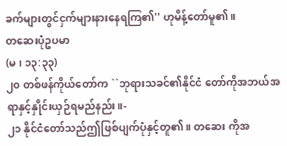ခက်များတွင်ငှက်များနားနေရကြ၏'' ဟုမိန့်တော်မူ၏။
တဆေးပုံဥပမာ
(မ၊ ၁၃:၃၃)
၂၀ တစ်ဖန်ကိုယ်တော်က ``ဘုရားသခင်၏နိုင်ငံ တော်ကိုအဘယ်အရာနှင့်နှိုင်းယှဉ်ရမည်နည်း။-
၂၁ နိုင်ငံတော်သည်ဤဖြစ်ပျက်ပုံနှင့်တူ၏။ တဆေး ကိုအ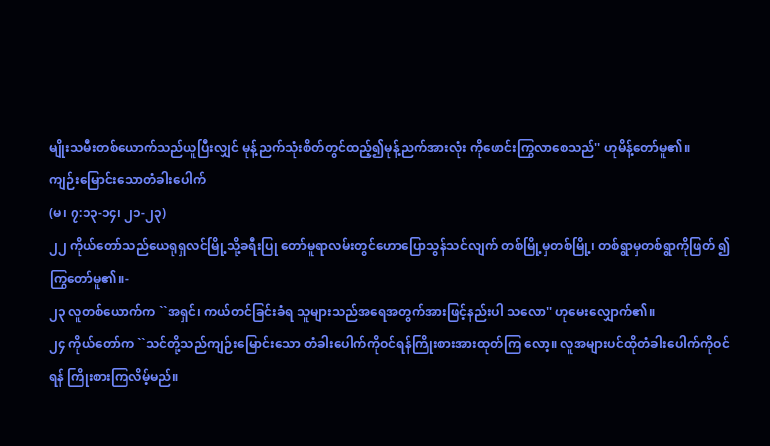မျိုးသမီးတစ်ယောက်သည်ယူပြီးလျှင် မုန့်ညက်သုံးစိတ်တွင်ထည့်၍မုန့်ညက်အားလုံး ကိုဖောင်းကြွလာစေသည်'' ဟုမိန့်တော်မူ၏။
ကျဉ်းမြောင်းသောတံခါးပေါက်
(မ၊ ၇:၁၃-၁၄၊ ၂၁-၂၃)
၂၂ ကိုယ်တော်သည်ယေရုရှလင်မြို့သို့ခရီးပြု တော်မူရာလမ်းတွင်ဟောပြောသွန်သင်လျက် တစ်မြို့မှတစ်မြို့၊ တစ်ရွာမှတစ်ရွာကိုဖြတ် ၍ကြွတော်မူ၏။-
၂၃ လူတစ်ယောက်က ``အရှင်၊ ကယ်တင်ခြင်းခံရ သူများသည်အရေအတွက်အားဖြင့်နည်းပါ သလော'' ဟုမေးလျှောက်၏။
၂၄ ကိုယ်တော်က ``သင်တို့သည်ကျဉ်းမြောင်းသော တံခါးပေါက်ကိုဝင်ရန်ကြိုးစားအားထုတ်ကြ လော့။ လူအများပင်ထိုတံခါးပေါက်ကိုဝင်ရန် ကြိုးစားကြလိမ့်မည်။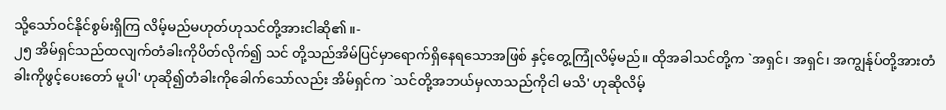သို့သော်ဝင်နိုင်စွမ်းရှိကြ လိမ့်မည်မဟုတ်ဟုသင်တို့အားငါဆို၏။-
၂၅ အိမ်ရှင်သည်ထလျက်တံခါးကိုပိတ်လိုက်၍ သင် တို့သည်အိမ်ပြင်မှာရောက်ရှိနေရသောအဖြစ် နှင့်တွေ့ကြုံလိမ့်မည်။ ထိုအခါသင်တို့က `အရှင်၊ အရှင်၊ အကျွန်ုပ်တို့အားတံခါးကိုဖွင့်ပေးတော် မူပါ' ဟုဆို၍တံခါးကိုခေါက်သော်လည်း အိမ်ရှင်က `သင်တို့အဘယ်မှလာသည်ကိုငါ မသိ' ဟုဆိုလိမ့်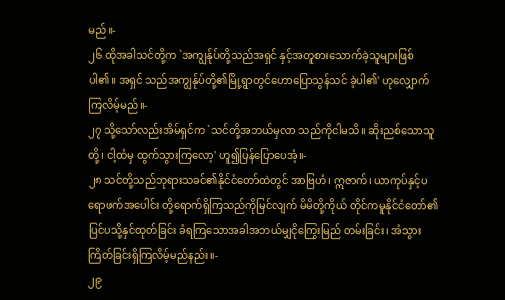မည်။-
၂၆ ထိုအခါသင်တို့က `အကျွန်ုပ်တို့သည်အရှင် နှင့်အတူစားသောက်ခဲ့သူများဖြစ်ပါ၏။ အရှင် သည်အကျွန်ုပ်တို့၏မြို့ရွာတွင်ဟောပြောသွန်သင် ခဲ့ပါ၏' ဟုလျှောက်ကြလိမ့်မည်။-
၂၇ သို့သော်လည်းအိမ်ရှင်က `သင်တို့အဘယ်မှလာ သည်ကိုငါမသိ။ ဆိုးညစ်သောသူတို့၊ ငါ့ထံမှ ထွက်သွားကြလော့' ဟူ၍ပြန်ပြောပေအံ့။-
၂၈ သင်တို့သည်ဘုရားသခင်၏နိုင်ငံတော်ထဲတွင် အာဗြဟံ၊ ဣဇာက်၊ ယာကုပ်နှင့်ပရောဖက်အပေါင်း တို့ရောက်ရှိကြသည်ကိုမြင်လျက် မိမိတို့ကိုယ် တိုင်ကမူနိုင်ငံတော်၏ပြင်ပသို့နှင်ထုတ်ခြင်း ခံရကြသောအခါအဘယ်မျှငိုကြွေးမြည် တမ်းခြင်း၊ အံသွားကြိတ်ခြင်းရှိကြလိမ့်မည်နည်း။-
၂၉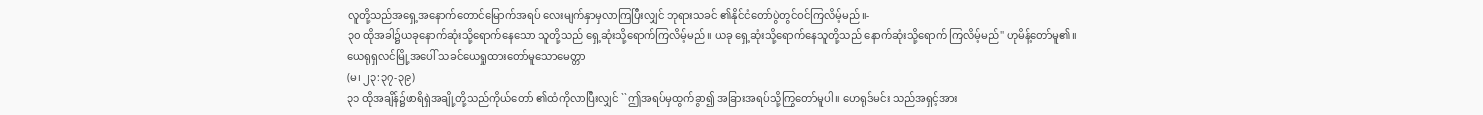လူတို့သည်အရှေ့အနောက်တောင်မြောက်အရပ် လေးမျက်နှာမှလာကြပြီးလျှင် ဘုရားသခင် ၏နိုင်ငံတော်ပွဲတွင်ဝင်ကြလိမ့်မည်။-
၃၀ ထိုအခါ၌ယခုနောက်ဆုံးသို့ရောက်နေသော သူတို့သည် ရှေ့ဆုံးသို့ရောက်ကြလိမ့်မည်။ ယခု ရှေ့ဆုံးသို့ရောက်နေသူတို့သည် နောက်ဆုံးသို့ရောက် ကြလိမ့်မည်'' ဟုမိန့်တော်မူ၏။
ယေရုရှလင်မြို့အပေါ် သခင်ယေရှုထားတော်မူသောမေတ္တာ
(မ၊ ၂၃:၃၇-၃၉)
၃၁ ထိုအချိန်၌ဖာရိရှဲအချို့တို့သည်ကိုယ်တော် ၏ထံကိုလာပြီးလျှင် ``ဤအရပ်မှထွက်ခွာ၍ အခြားအရပ်သို့ကြွတော်မူပါ။ ဟေရုဒ်မင်း သည်အရှင့်အား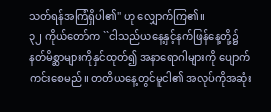သတ်ရန်အကြံရှိပါ၏'' ဟု လျှောက်ကြ၏။
၃၂ ကိုယ်တော်က ``ငါသည်ယနေ့နှင့်နက်ဖြန်နေ့တို့၌ နတ်မိစ္ဆာများကိုနှင်ထုတ်၍ အနာရောဂါများကို ပျောက်ကင်းစေမည်။ တတိယနေ့တွင်မူငါ၏ အလုပ်ကိုအဆုံး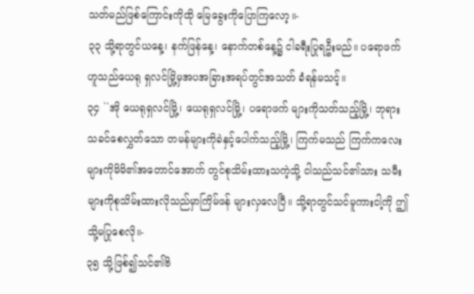သတ်မည်ဖြစ်ကြောင်းကိုထို မြေခွေးကိုပြောကြလော့။-
၃၃ သို့ရာတွင်ယနေ့၊ နက်ဖြန်နေ့၊ နောက်တစ်နေ့၌ ငါခရီးပြုရဦးမည်။ ပရောဖက်ဟူသည်ယေရု ရှလင်မြို့မှအပအခြားအရပ်တွင်အသတ် ခံရန်မသင့်။
၃၄ ``အို ယေရုရှလင်မြို့၊ ယေရုရှလင်မြို့၊ ပရောဖက် များကိုသတ်သည့်မြို့၊ ဘုရားသခင်စေလွှတ်သော တမန်များကိုခဲနှင့်ပေါက်သည့်မြို့၊ ကြက်မသည် ကြက်ကလေးများကိုမိမိ၏အတောင်အောက် တွင်စုသိမ်းထားသကဲ့သို့ ငါသည်သင်၏သား သမီးများကိုစုသိမ်းထားလိုသည်မှာကြိမ်ဖန် များလှလေပြီ။ သို့ရာတွင်သင်မူကားငါ့ကို ဤသို့မပြုစေလို။-
၃၅ သို့ဖြစ်၍သင်၏ဗိ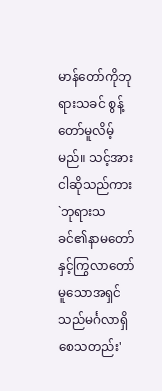မာန်တော်ကိုဘုရားသခင် စွန့်တော်မူလိမ့်မည်။ သင့်အားငါဆိုသည်ကား `ဘုရားသခင်၏နာမတော်နှင့်ကြွလာတော် မူသောအရှင်သည်မင်္ဂလာရှိစေသတည်း'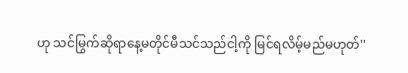ဟု သင်မြွက်ဆိုရာနေ့မတိုင်မီသင်သည်ငါ့ကို မြင်ရလိမ့်မည်မဟုတ်''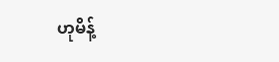ဟုမိန့်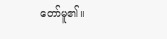တော်မူ၏။